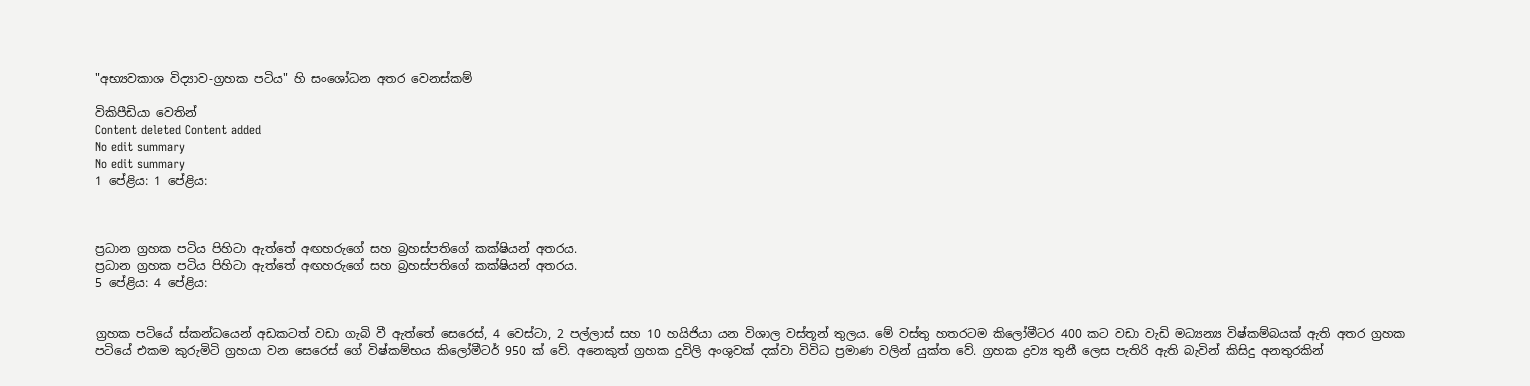"අභ්‍යවකාශ විද්‍යාව-ග්‍රහක පටිය" හි සංශෝධන අතර වෙනස්කම්

විකිපීඩියා වෙතින්
Content deleted Content added
No edit summary
No edit summary
1 පේළිය: 1 පේළිය:



ප්‍රධාන ග්‍රහක පටිය පිහිටා ඇත්තේ අඟහරුගේ සහ බ්‍රහස්පතිගේ කක්ෂියන් අතරය.
ප්‍රධාන ග්‍රහක පටිය පිහිටා ඇත්තේ අඟහරුගේ සහ බ්‍රහස්පතිගේ කක්ෂියන් අතරය.
5 පේළිය: 4 පේළිය:


ග්‍රහක පටියේ ස්කන්ධයෙන් අඩකටත් වඩා ගැබි වී ඇත්තේ සෙරෙස්, 4 වෙස්ටා, 2 පල්ලාස් සහ 10 හයිජියා යන විශාල වස්තූන් තුලය. මේ වස්තු හතරටම කිලෝමීටර 400 කට වඩා වැඩි මධ්‍යන්‍ය විෂ්කම්බයක් ඇති අතර ග්‍රහක පටියේ එකම කුරුමිටි ග්‍රහයා වන සෙරෙස් ගේ විෂ්කම්භය කිලෝමීටර් 950 ක් වේ. අනෙකුත් ග්‍රහක දුවිලි අංශුවක් දක්වා විවිධ ප්‍රමාණ වලින් යුක්ත වේ. ග්‍රහක ද්‍රව්‍ය තුනී ලෙස පැතිරි ඇති බැවින් කිසිදු අනතුරකින්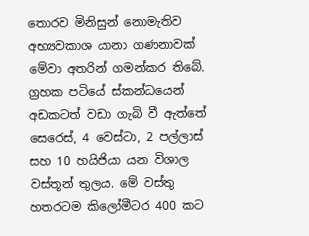තොරව මිනිසුන් නොමැතිව අභ්‍යවකාශ යානා ගණනාවක් මේවා අතරින් ගමන්කර තිබේ.
ග්‍රහක පටියේ ස්කන්ධයෙන් අඩකටත් වඩා ගැබි වී ඇත්තේ සෙරෙස්, 4 වෙස්ටා, 2 පල්ලාස් සහ 10 හයිජියා යන විශාල වස්තූන් තුලය. මේ වස්තු හතරටම කිලෝමීටර 400 කට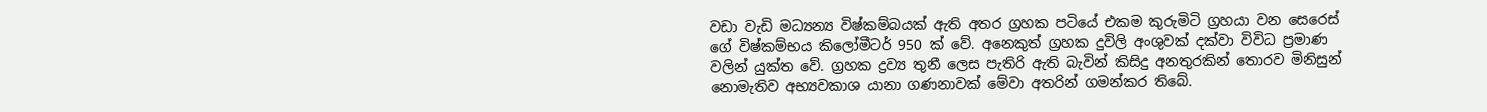වඩා වැඩි මධ්‍යන්‍ය විෂ්කම්බයක් ඇති අතර ග්‍රහක පටියේ එකම කුරුමිටි ග්‍රහයා වන සෙරෙස් ගේ විෂ්කම්භය කිලෝමීටර් 950 ක් වේ. අනෙකුත් ග්‍රහක දුවිලි අංශුවක් දක්වා විවිධ ප්‍රමාණ වලින් යුක්ත වේ. ග්‍රහක ද්‍රව්‍ය තුනී ලෙස පැතිරි ඇති බැවින් කිසිදු අනතුරකින් තොරව මිනිසුන් නොමැතිව අභ්‍යවකාශ යානා ගණනාවක් මේවා අතරින් ගමන්කර තිබේ.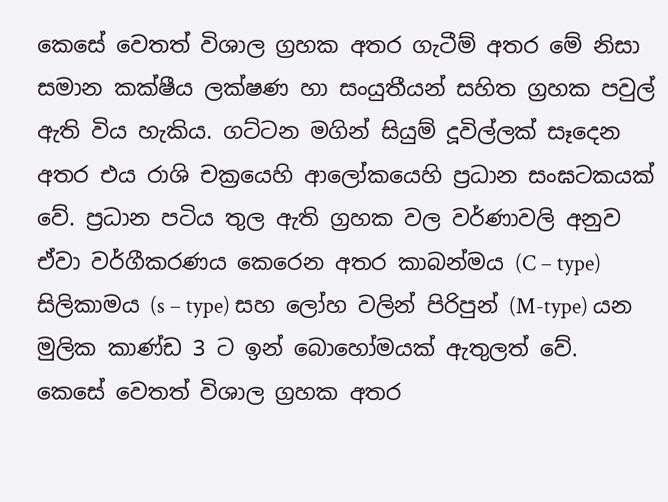කෙසේ වෙතත් විශාල ග්‍රහක අතර ගැටීම් අතර මේ නිසා සමාන කක්ෂීය ලක්ෂණ හා සංයුතීයන් සහිත ග්‍රහක පවුල් ඇති විය හැකිය. ගට්ටන මගින් සියුම් දූවිල්ලක් සෑදෙන අතර එය රාශි චක්‍රයෙහි ආලෝකයෙහි ප්‍රධාන සංඝටකයක් වේ. ප්‍රධාන පටිය තුල ඇති ග්‍රහක වල වර්ණාවලි අනුව ඒවා වර්ගීකරණය කෙරෙන අතර කාබන්මය (C – type) සිලිකාමය (s – type) සහ ලෝහ වලින් පිරිපුන් (M-type) යන මුලික කාණ්ඩ 3 ට ඉන් බොහෝමයක් ඇතුලත් වේ.
කෙසේ වෙතත් විශාල ග්‍රහක අතර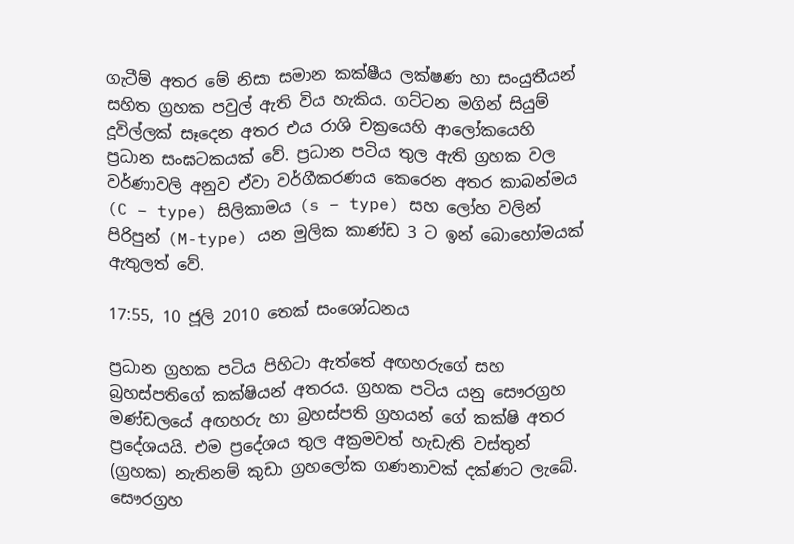ගැටීම් අතර මේ නිසා සමාන කක්ෂීය ලක්ෂණ හා සංයුතීයන් සහිත ග්‍රහක පවුල් ඇති විය හැකිය. ගට්ටන මගින් සියුම් දූවිල්ලක් සෑදෙන අතර එය රාශි චක්‍රයෙහි ආලෝකයෙහි ප්‍රධාන සංඝටකයක් වේ. ප්‍රධාන පටිය තුල ඇති ග්‍රහක වල වර්ණාවලි අනුව ඒවා වර්ගීකරණය කෙරෙන අතර කාබන්මය (C – type) සිලිකාමය (s – type) සහ ලෝහ වලින් පිරිපුන් (M-type) යන මුලික කාණ්ඩ 3 ට ඉන් බොහෝමයක් ඇතුලත් වේ.

17:55, 10 ජූලි 2010 තෙක් සංශෝධනය

ප්‍රධාන ග්‍රහක පටිය පිහිටා ඇත්තේ අඟහරුගේ සහ බ්‍රහස්පතිගේ කක්ෂියන් අතරය. ග්‍රහක පටිය යනු සෞරග්‍රහ මණ්ඩලයේ අඟහරු හා බ්‍රහස්පති ග්‍රහයන් ගේ කක්ෂි අතර ප්‍රදේශයයි. එම ප්‍රදේශය තුල අක්‍රමවත් හැඩැති වස්තුන් (ග්‍රහක) නැතිනම් කුඩා ග්‍රහලෝක ගණනාවක් දක්ණට ලැබේ. සෞරග්‍රහ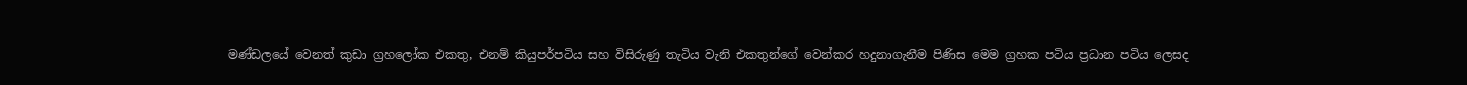මණ්ඩලයේ වෙනත් කුඩා ග්‍රහලෝක එකතු, එනම් කියු‍පර්පටිය සහ විසිරුණු තැටිය වැනි එකතුන්ගේ වෙන්කර හදුනාගැනීම පිණිස මෙම ග්‍රහක පටිය ප්‍රධාන පටිය ලෙසද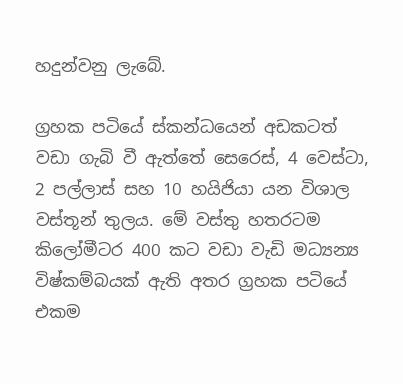හදුන්වනු ලැබේ.

ග්‍රහක පටියේ ස්කන්ධයෙන් අඩකටත් වඩා ගැබි වී ඇත්තේ සෙරෙස්, 4 වෙස්ටා, 2 පල්ලාස් සහ 10 හයිජියා යන විශාල වස්තූන් තුලය. මේ වස්තු හතරටම කිලෝමීටර 400 කට වඩා වැඩි මධ්‍යන්‍ය විෂ්කම්බයක් ඇති අතර ග්‍රහක පටියේ එකම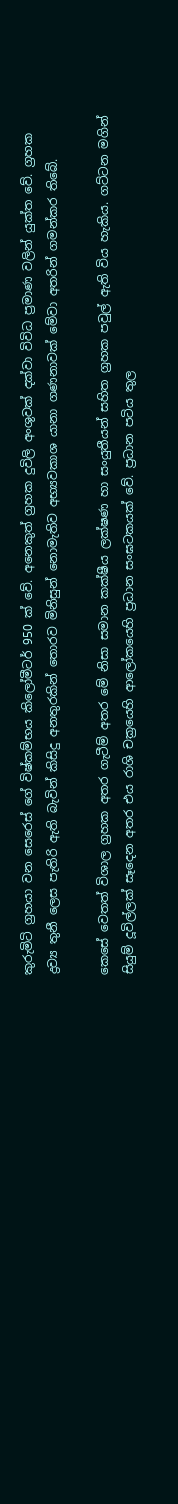කුරුමිටි ග්‍රහයා වන සෙරෙස් ගේ විෂ්කම්භය කිලෝමීටර් 950 ක් වේ. අනෙකුත් ග්‍රහක දුවිලි අංශුවක් දක්වා විවිධ ප්‍රමාණ වලින් යුක්ත වේ. ග්‍රහක ද්‍රව්‍ය තුනී ලෙස පැතිරි ඇති බැවින් කිසිදු අනතුරකින් තොරව මිනිසුන් නොමැතිව අභ්‍යවකාශ යානා ගණනාවක් මේවා අතරින් ගමන්කර තිබේ.

කෙසේ වෙතත් විශාල ග්‍රහක අතර ගැටීම් අතර මේ නිසා සමාන කක්ෂීය ලක්ෂණ හා සංයුතීයන් සහිත ග්‍රහක පවුල් ඇති විය හැකිය. ගට්ටන මගින් සියුම් දූවිල්ලක් සෑදෙන අතර එය රාශි චක්‍රයෙහි ආලෝකයෙහි ප්‍රධාන සංඝටකයක් වේ. ප්‍රධාන පටිය තුල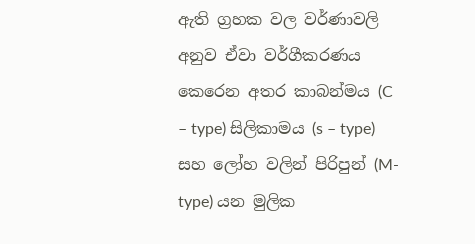ඇති ග්‍රහක වල වර්ණාවලි අනුව ඒවා වර්ගීකරණය කෙරෙන අතර කාබන්මය (C – type) සිලිකාමය (s – type) සහ ලෝහ වලින් පිරිපුන් (M-type) යන මුලික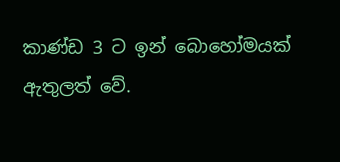කාණ්ඩ 3 ට ඉන් බොහෝමයක් ඇතුලත් වේ.